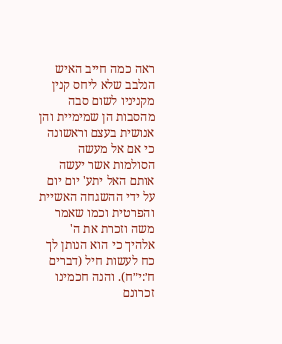ראה כמה חייב האיש הנלבב שלא ליחס קנין מקניניו לשום סבה מהסבות הן שמימיית והן אנושית בעצם וראשונה כי אם אל מעשה הסולמות אשר יעשה אותם האל יתע' יום יום על ידי ההשגחה האשיית והפרטית וכמו שאמר משה וזכרת את ה' אלהיך כי הוא הנותן לך כח לעשות חיל (דברים ח׳:י״ח). והנה חכמינו זכרונם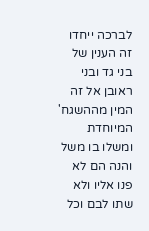לברכה ייחדו זה הענין של בני גד ובני ראובן אל זה המין מההשגח' המיוחדת ומשלו בו משל והנה הם לא פנו אליו ולא שתו לבם וכל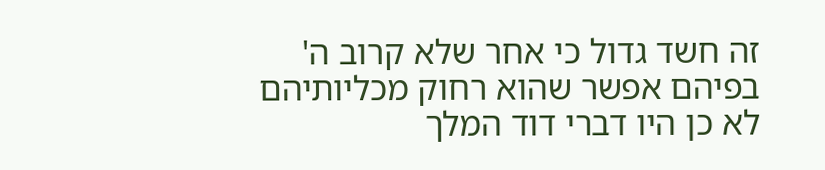זה חשד גדול כי אחר שלא קרוב ה' בפיהם אפשר שהוא רחוק מכליותיהם לא כן היו דברי דוד המלך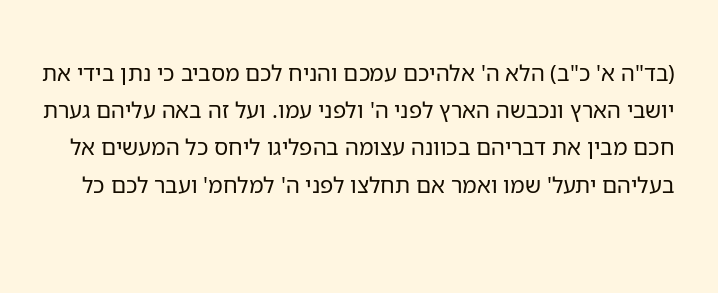(בד"ה א' כ"ב) הלא ה' אלהיכם עמכם והניח לכם מסביב כי נתן בידי את יושבי הארץ ונכבשה הארץ לפני ה' ולפני עמו. ועל זה באה עליהם גערת חכם מבין את דבריהם בכוונה עצומה בהפליגו ליחס כל המעשים אל בעליהם יתעל' שמו ואמר אם תחלצו לפני ה' למלחמ' ועבר לכם כל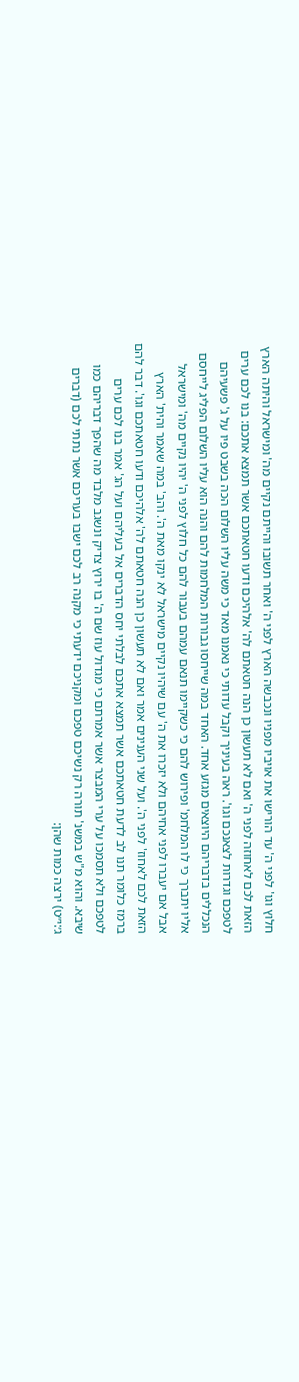חלוץ וגו' לפני ה' עד הורישו את אויביו מפניו ונכבשה הארץ לפני ה' ואחר תשובו והייתם נקיים מה' ומישראל והיתה הארץ הזאת לכם לאחוזה לפני ה' ואם לא תעשון כן הנה חטאתם לה' אלהיכם ודעו חטאתכם אשר תמצא אתכם: בנו לכם ערים לטפכם וגדרות לצאנכם וגו'. ראה בעיניך וקבל עדותי כי נאמנו מאד כי משה עליו השלום הכה בשבט פיו על ג' פשעיהם הנכללים בדבריהם היוצאים מגזע אחד. האחד במה שייחסו גבורות המלחמות להם והנה הוא עליו השלום הפליג לייחסם אליו יתברך כי לו המלחמ' ופירוש להם כי כשקיימו תנאם עמהם בעבור להם כל חלוץ לפני ה' יהיו נקיים מה' ומישראל אבל אם יעברו לפני אחיהם ולא יזכרו את ה' עם שיהיו נקיים מישראל לא ינקו מאת ה'. והב' במה שאמר והית' הארץ הזאת לכם לאחוז' לפני ה'. ועל שני הענינים אמר ואם לא תעשון כן הנה חטאתם לה' אלהיכם ודעו חטאתכם וגו'. דבר להם ברמז כלומר תנו לב לדעת חטאתכם אשר תמצא אתכם לבלתי יחס הדברים אל בעליהם ועל הג' אמר בנו לכם ערים לטפכם ולא תסמכו על ערי המבצר אשר אמרתם כי מגדול עוז שם ה' בו ירוץ צדיק ונשגב מלבד מה שהפך דבריהם כמו שיבא. והוא מ"ש במשנ' תורה רק נשיכם טפכם ומקניכם ידעתי כי מקנה רב לכם ישבו בעריכם אשר נתתי לכם (דברים ג׳:י״ט) ירצה כמות שהן: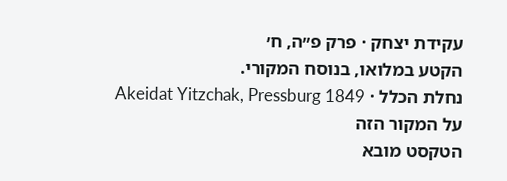עקידת יצחק · פרק פ״ה, ח׳
הקטע במלואו, בנוסח המקורי.
נחלת הכלל · Akeidat Yitzchak, Pressburg 1849
על המקור הזה
הטקסט מובא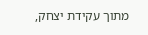מתוך עקידת יצחק,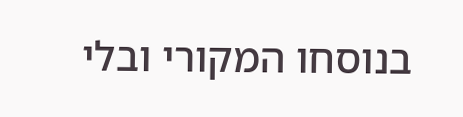בנוסחו המקורי ובלי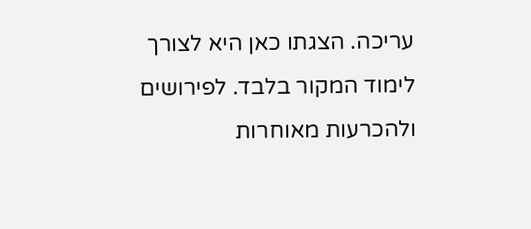עריכה. הצגתו כאן היא לצורך לימוד המקור בלבד. לפירושים ולהכרעות מאוחרות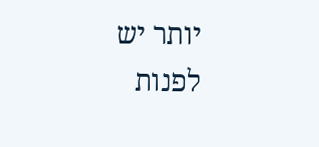יותר יש לפנות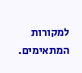למקורות המתאימים.